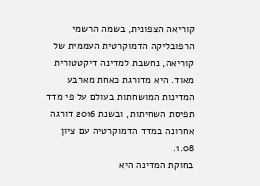קוריאה הצפונית, בשמה הרשמי הרפובליקה הדמוקרטית העממית של קוריאה, נחשבת למדינה דיקטטורית מאוד. היא מדורגת כאחת מארבע המדינות המושחתות בעולם על פי מדד תפיסת השחיתות, ובשנת 2016 דורגה אחרונה במדד הדמוקרטיה עם ציון 1.08.
בחוקת המדינה היא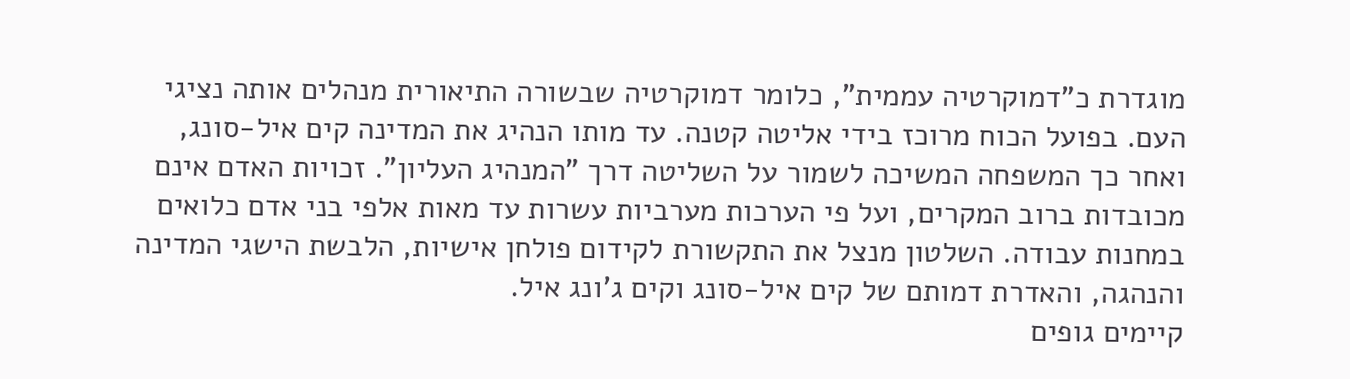מוגדרת כ"דמוקרטיה עממית", כלומר דמוקרטיה שבשורה התיאורית מנהלים אותה נציגי העם. בפועל הכוח מרוכז בידי אליטה קטנה. עד מותו הנהיג את המדינה קים איל-סונג, ואחר כך המשפחה המשיכה לשמור על השליטה דרך "המנהיג העליון". זכויות האדם אינם מכובדות ברוב המקרים, ועל פי הערכות מערביות עשרות עד מאות אלפי בני אדם כלואים במחנות עבודה. השלטון מנצל את התקשורת לקידום פולחן אישיות, הלבשת הישגי המדינה והנהגה, והאדרת דמותם של קים איל-סונג וקים ג'ונג איל.
קיימים גופים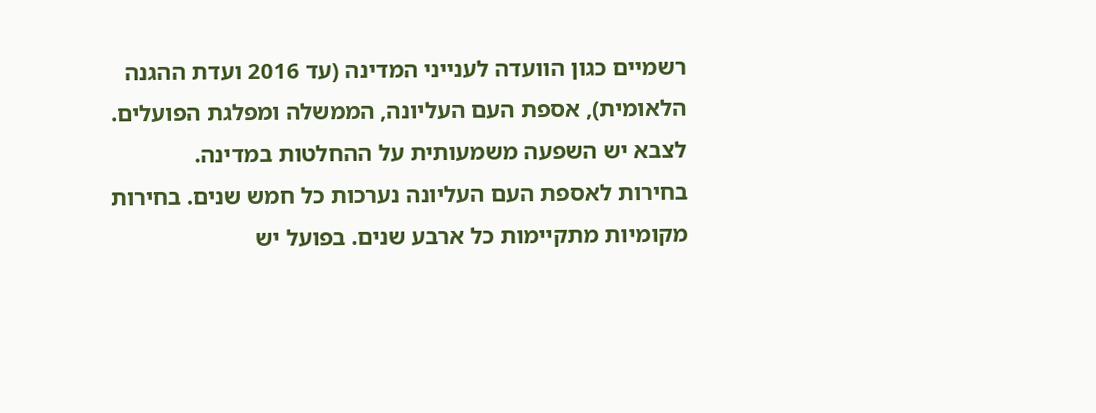רשמיים כגון הוועדה לענייני המדינה (עד 2016 ועדת ההגנה הלאומית), אספת העם העליונה, הממשלה ומפלגת הפועלים. לצבא יש השפעה משמעותית על ההחלטות במדינה.
בחירות לאספת העם העליונה נערכות כל חמש שנים. בחירות מקומיות מתקיימות כל ארבע שנים. בפועל יש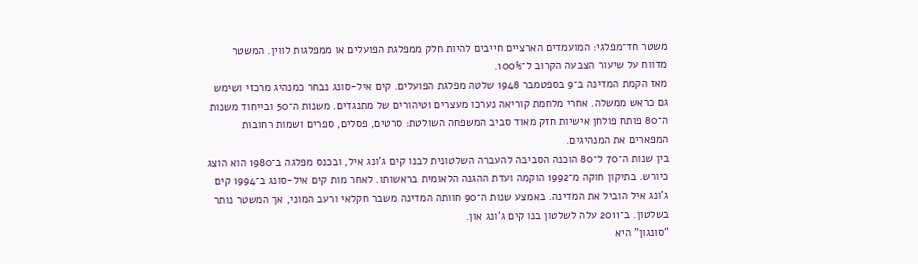משטר חד־מפלגי: המועמדים הארציים חייבים להיות חלק ממפלגת הפועלים או ממפלגות לווין. המשטר מדווח על שיעור הצבעה הקרוב ל־100%.
מאז הקמת המדינה ב־9 בספטמבר 1948 שלטה מפלגת הפועלים. קים איל-סונג נבחר כמנהיג מרכזי ושימש גם כראש ממשלה. אחרי מלחמת קוריאה נערכו מעצרים וטיהורים של מתנגדים. משנות ה־50 ובייחוד משנות ה־80 פותח פולחן אישיות חזק מאוד סביב המשפחה השולטת: סרטים, פסלים, ספרים ושמות רחובות המפארים את המנהיגים.
בין שנות ה־70 ל־80 הוכנה הסביבה להעברה השלטונית לבנו קים ג'ונג איל, ובכנס מפלגה ב־1980 הוא הוצג כיורש. בתיקון חוקה מ־1992 הוקמה ועדת ההגנה הלאומית בראשותו. לאחר מות קים איל-סונג ב־1994 קים ג'ונג איל הוביל את המדינה. באמצע שנות ה־90 חוותה המדינה משבר חקלאי ורעב המוני, אך המשטר נותר בשלטון. ב־2011 עלה לשלטון בנו קים ג'ונג און.
"סונגון" היא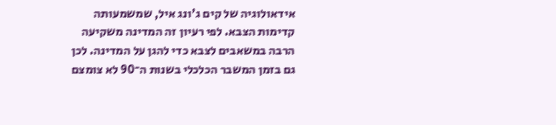אידאולוגיה של קים ג'ונג איל, שמשמעותה קדימות הצבא. לפי רעיון זה המדינה משקיעה הרבה במשאבים לצבא כדי להגן על המדינה. לכן גם בזמן המשבר הכלכלי בשנות ה־90 לא צומצם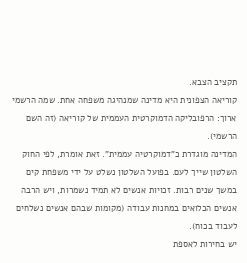תקציב הצבא.
קוריאה הצפונית היא מדינה שמנהיגה משפחה אחת. שמה הרשמי ארוך: הרפובליקה הדמוקרטית העממית של קוריאה (זה השם הרשמי).
המדינה מוגדרת כ"דמוקרטיה עממית". זאת אומרת, לפי החוק השלטון שייך לעם. בפועל השלטון נשלט על ידי משפחת קים במשך שנים רבות. זכויות אנשים לא תמיד נשמרות, ויש הרבה אנשים הכלואים במחנות עבודה (מקומות שבהם אנשים נשלחים לעבוד בכוח).
יש בחירות לאספת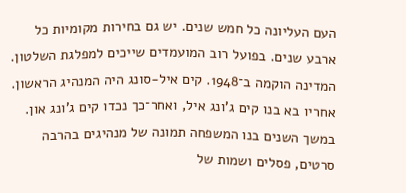העם העליונה כל חמש שנים. יש גם בחירות מקומיות כל ארבע שנים. בפועל רוב המועמדים שייכים למפלגת השלטון.
המדינה הוקמה ב־1948. קים איל-סונג היה המנהיג הראשון. אחריו בא בנו קים ג'ונג איל, ואחר־כך נכדו קים ג'ונג און. במשך השנים בנו המשפחה תמונה של מנהיגים בהרבה סרטים, פסלים ושמות של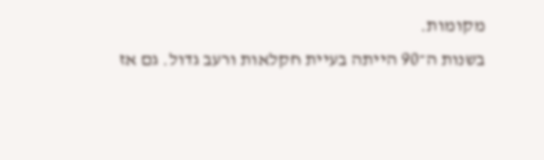מקומות.
בשנות ה־90 הייתה בעיית חקלאות ורעב גדול. גם אז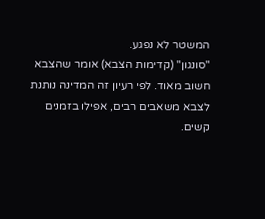המשטר לא נפגע.
"סונגון" (קדימות הצבא) אומר שהצבא חשוב מאוד. לפי רעיון זה המדינה נותנת לצבא משאבים רבים, אפילו בזמנים קשים.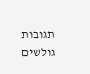תגובות גולשים